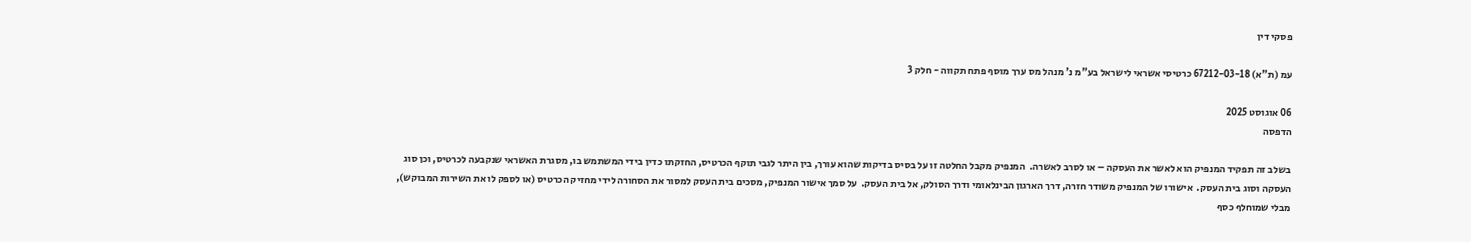פסקי דין

עמ (ת"א) 67212-03-18 כרטיסי אשראי לישראל בע"מ נ' מנהל מס ערך מוסף פתח תקווה - חלק 3

06 אוגוסט 2025
הדפסה

בשלב זה תפקיד המנפיק הוא לאשר את העסקה – או לסרב לאשרה.  המנפיק מקבל החלטה זו על בסיס בדיקות שהוא עורך, בין היתר לגבי תוקף הכרטיס, החזקתו כדין בידי המשתמש בו, מסגרת האשראי שנקבעה לכרטיס, וכן סוג העסקה וסוג בית העסק.  אישורו של המנפיק משודר חזרה, דרך הארגון הבינלאומי ודרך הסולק, אל בית העסק.  על סמך אישור המנפיק, מסכים בית העסק למסור את הסחורה לידי מחזיק הכרטיס (או לספק לו את השירות המבוקש), מבלי שמוחלף כסף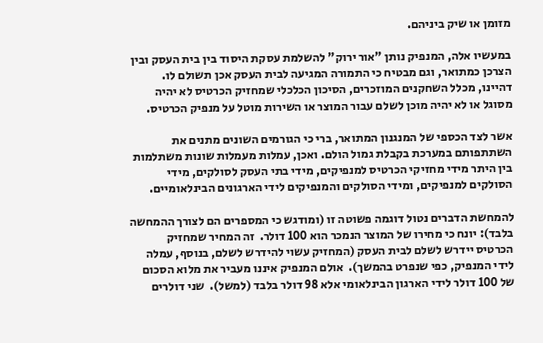מזומן או שיק ביניהם.

במעשיו אלה, המנפיק נותן "אור ירוק" להשלמת עסקת היסוד בין בית העסק ובין הצרכן כמתואר, וגם מבטיח כי התמורה המגיעה לבית העסק אכן תשולם לו.  דהיינו, מכלל השחקנים המוזכרים, הסיכון הכלכלי שמחזיק הכרטיס לא יהיה מסוגל או לא יהיה מוכן לשלם עבור המוצר או השירות מוטל על מנפיק הכרטיס.

אשר לצד הכספי של המנגנון המתואר, ברי כי הגורמים השונים מתנים את השתתפותם במערכת בקבלת גמול הולם. ואכן, עמלות מעמלות שונות משתלמות בין היתר מידי מחזיקי הכרטיס למנפיקים, מידי בתי העסק לסולקים, מידי הסולקים למנפיקים, ומידי הסולקים והמנפיקים לידי הארגונים הבינלאומיים.

להמחשת הדברים נטול דוגמה פשוטה זו (ומודגש כי המספרים הם לצורך ההמחשה בלבד): יונח כי מחירו של המוצר הנמכר הוא 100 דולר.  זה המחיר שמחזיק הכרטיס יידרש לשלם לבית העסק (המחזיק עשוי להידרש לשלם, בנוסף, עמלה לידי המנפיק, כפי שנפרט בהמשך).  אולם המנפיק איננו מעביר את מלוא הסכום של 100 דולר לידי הארגון הבינלאומי אלא 98 דולר בלבד (למשל).  שני דולרים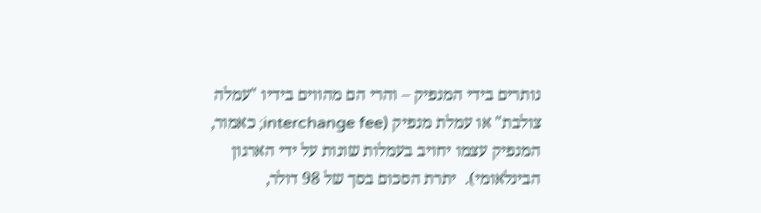נותרים בידי המנפיק – והרי הם מהווים בידיו "עמלה צולבת" או עמלת מנפיק (interchange fee; כאמור, המנפיק עצמו יחויב בעמלות שונות על ידי הארגון הבינלאומי).  יתרת הסכום בסך של 98 דולר,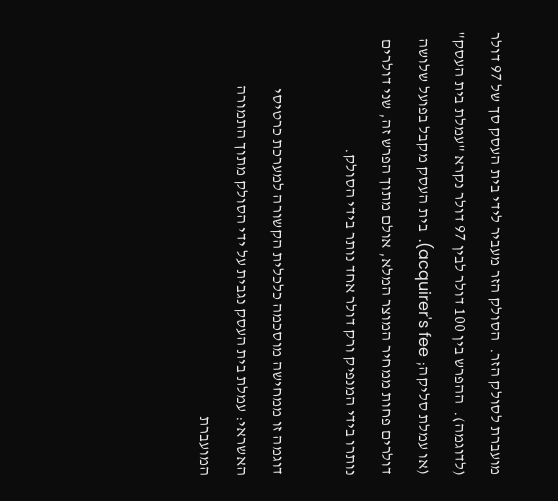מועברת לסולק הזר.  הסולק הזר מעביר לידי בית העסק סך של 97 דולר (לדוגמה).  ההפרש בין 100 דולר לבין 97 דולר נקרא "עמלת בית העסק" (או עמלת סליקה; acquirer's fee).  בית העסק מקבל בפועל שלושה דולרים פחות ממחיר המוצר המלא, אולם מתוך הפרש זה, שני דולרים נותרו בידי המנפיק ורק דולר אחד נותר בידי הסולק.

דוגמה זו ממחישה מוסכמה כלכלית הקשורה למערכת כרטיסי האשראי: עמלת בית העסק נגבית על ידי הסולק מתוך התמורה המועברת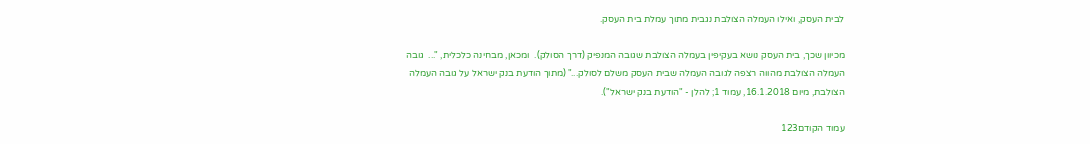לבית העסק, ואילו העמלה הצולבת נגבית מתוך עמלת בית העסק.

מכיוון שכך, בית העסק נושא בעקיפין בעמלה הצולבת שגובה המנפיק (דרך הסולק).  ומכאן, מבחינה כלכלית, "...  גובה העמלה הצולבת מהווה רצפה לגובה העמלה שבית העסק משלם לסולק..." (מתוך הודעת בנק ישראל על גובה העמלה הצולבת, מיום 16.1.2018, עמוד 1; להלן - "הודעת בנק ישראל").

עמוד הקודם123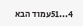4...51עמוד הבא